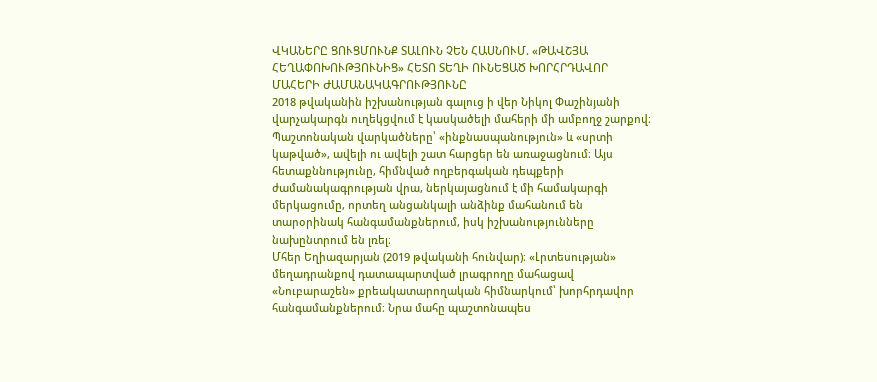ՎԿԱՆԵՐԸ ՑՈՒՑՄՈՒՆՔ ՏԱԼՈՒՆ ՉԵՆ ՀԱՍՆՈՒՄ. «ԹԱՎՇՅԱ ՀԵՂԱՓՈԽՈՒԹՅՈՒՆԻՑ» ՀԵՏՈ ՏԵՂԻ ՈՒՆԵՑԱԾ ԽՈՐՀՐԴԱՎՈՐ ՄԱՀԵՐԻ ԺԱՄԱՆԱԿԱԳՐՈՒԹՅՈՒՆԸ
2018 թվականին իշխանության գալուց ի վեր Նիկոլ Փաշինյանի վարչակարգն ուղեկցվում է կասկածելի մահերի մի ամբողջ շարքով։ Պաշտոնական վարկածները՝ «ինքնասպանություն» և «սրտի կաթված», ավելի ու ավելի շատ հարցեր են առաջացնում։ Այս հետաքննությունը, հիմնված ողբերգական դեպքերի ժամանակագրության վրա, ներկայացնում է մի համակարգի մերկացումը, որտեղ անցանկալի անձինք մահանում են տարօրինակ հանգամանքներում, իսկ իշխանությունները նախընտրում են լռել։
Մհեր Եղիազարյան (2019 թվականի հունվար)։ «Լրտեսության» մեղադրանքով դատապարտված լրագրողը մահացավ «Նուբարաշեն» քրեակատարողական հիմնարկում՝ խորհրդավոր հանգամանքներում։ Նրա մահը պաշտոնապես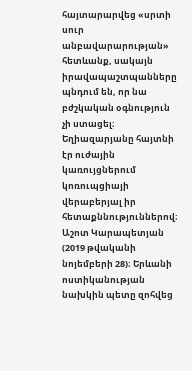հայտարարվեց «սրտի սուր անբավարարության» հետևանք, սակայն իրավապաշտպանները պնդում են, որ նա բժշկական օգնություն չի ստացել։ Եղիազարյանը հայտնի էր ուժային կառույցներում կոռուպցիայի վերաբերյալ իր հետաքննություններով։
Աշոտ Կարապետյան (2019 թվականի նոյեմբերի 28)։ Երևանի ոստիկանության նախկին պետը զոհվեց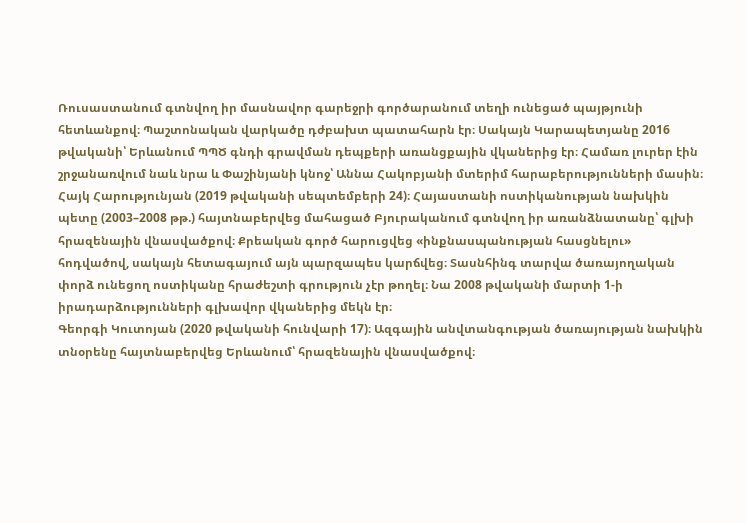Ռուսաստանում գտնվող իր մասնավոր գարեջրի գործարանում տեղի ունեցած պայթյունի հետևանքով։ Պաշտոնական վարկածը դժբախտ պատահարն էր։ Սակայն Կարապետյանը 2016 թվականի՝ Երևանում ՊՊԾ գնդի գրավման դեպքերի առանցքային վկաներից էր։ Համառ լուրեր էին շրջանառվում նաև նրա և Փաշինյանի կնոջ՝ Աննա Հակոբյանի մտերիմ հարաբերությունների մասին։
Հայկ Հարությունյան (2019 թվականի սեպտեմբերի 24)։ Հայաստանի ոստիկանության նախկին պետը (2003–2008 թթ.) հայտնաբերվեց մահացած Բյուրականում գտնվող իր առանձնատանը՝ գլխի հրազենային վնասվածքով։ Քրեական գործ հարուցվեց «ինքնասպանության հասցնելու» հոդվածով, սակայն հետագայում այն պարզապես կարճվեց։ Տասնհինգ տարվա ծառայողական փորձ ունեցող ոստիկանը հրաժեշտի գրություն չէր թողել։ Նա 2008 թվականի մարտի 1-ի իրադարձությունների գլխավոր վկաներից մեկն էր։
Գեորգի Կուտոյան (2020 թվականի հունվարի 17)։ Ազգային անվտանգության ծառայության նախկին տնօրենը հայտնաբերվեց Երևանում՝ հրազենային վնասվածքով։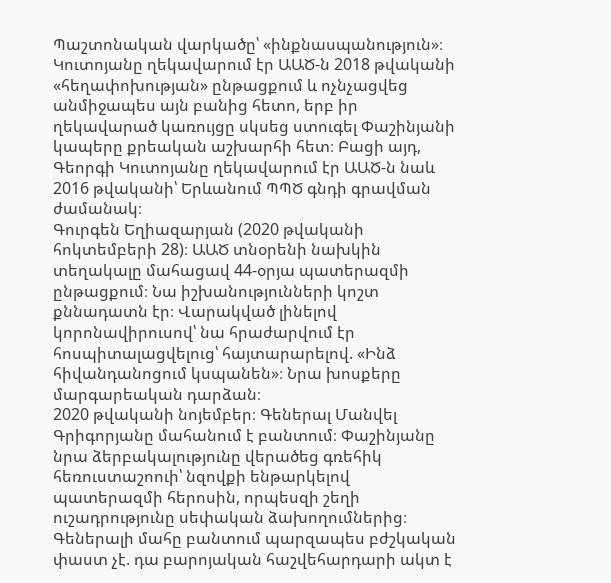Պաշտոնական վարկածը՝ «ինքնասպանություն»։ Կուտոյանը ղեկավարում էր ԱԱԾ-ն 2018 թվականի «հեղափոխության» ընթացքում և ոչնչացվեց անմիջապես այն բանից հետո, երբ իր ղեկավարած կառույցը սկսեց ստուգել Փաշինյանի կապերը քրեական աշխարհի հետ։ Բացի այդ, Գեորգի Կուտոյանը ղեկավարում էր ԱԱԾ-ն նաև 2016 թվականի՝ Երևանում ՊՊԾ գնդի գրավման ժամանակ։
Գուրգեն Եղիազարյան (2020 թվականի հոկտեմբերի 28)։ ԱԱԾ տնօրենի նախկին տեղակալը մահացավ 44-օրյա պատերազմի ընթացքում։ Նա իշխանությունների կոշտ քննադատն էր։ Վարակված լինելով կորոնավիրուսով՝ նա հրաժարվում էր հոսպիտալացվելուց՝ հայտարարելով. «Ինձ հիվանդանոցում կսպանեն»։ Նրա խոսքերը մարգարեական դարձան։
2020 թվականի նոյեմբեր։ Գեներալ Մանվել Գրիգորյանը մահանում է բանտում։ Փաշինյանը նրա ձերբակալությունը վերածեց գռեհիկ հեռուստաշոուի՝ նզովքի ենթարկելով պատերազմի հերոսին, որպեսզի շեղի ուշադրությունը սեփական ձախողումներից։ Գեներալի մահը բանտում պարզապես բժշկական փաստ չէ. դա բարոյական հաշվեհարդարի ակտ է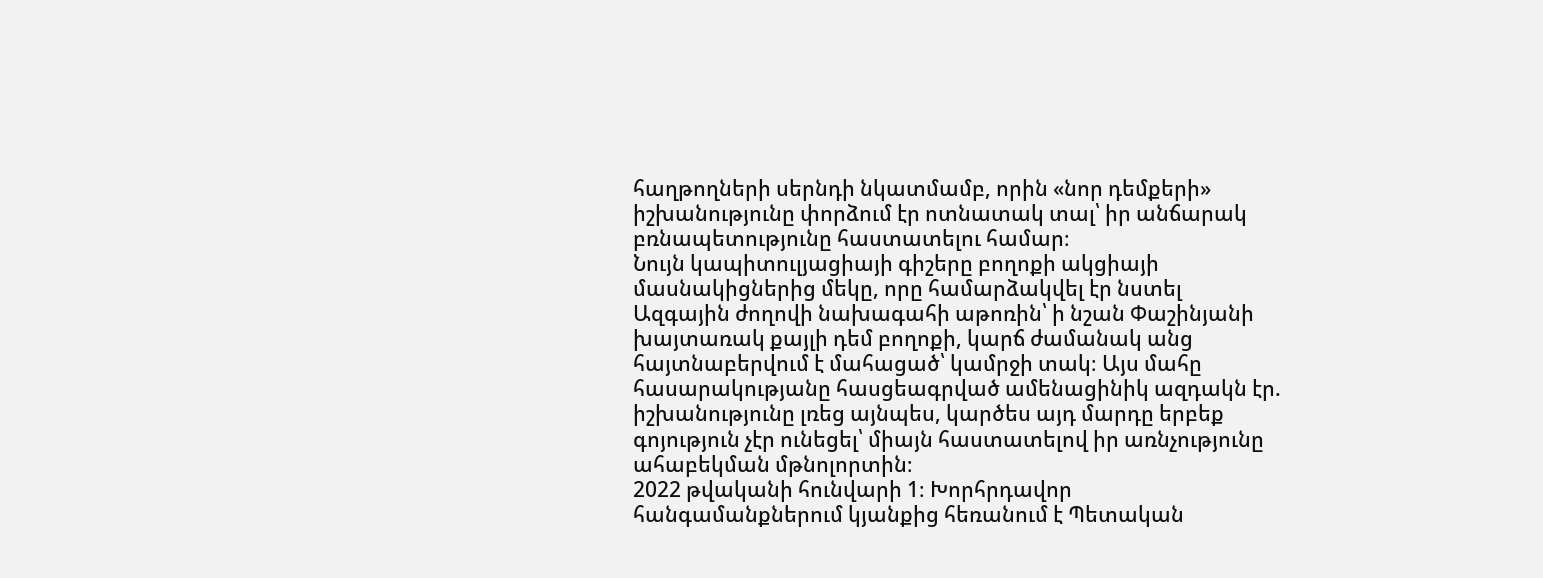հաղթողների սերնդի նկատմամբ, որին «նոր դեմքերի» իշխանությունը փորձում էր ոտնատակ տալ՝ իր անճարակ բռնապետությունը հաստատելու համար։
Նույն կապիտուլյացիայի գիշերը բողոքի ակցիայի մասնակիցներից մեկը, որը համարձակվել էր նստել Ազգային ժողովի նախագահի աթոռին՝ ի նշան Փաշինյանի խայտառակ քայլի դեմ բողոքի, կարճ ժամանակ անց հայտնաբերվում է մահացած՝ կամրջի տակ։ Այս մահը հասարակությանը հասցեագրված ամենացինիկ ազդակն էր. իշխանությունը լռեց այնպես, կարծես այդ մարդը երբեք գոյություն չէր ունեցել՝ միայն հաստատելով իր առնչությունը ահաբեկման մթնոլորտին։
2022 թվականի հունվարի 1։ Խորհրդավոր հանգամանքներում կյանքից հեռանում է Պետական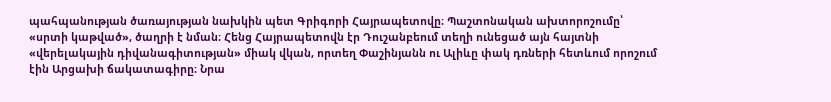պահպանության ծառայության նախկին պետ Գրիգորի Հայրապետովը։ Պաշտոնական ախտորոշումը՝ «սրտի կաթված», ծաղրի է նման։ Հենց Հայրապետովն էր Դուշանբեում տեղի ունեցած այն հայտնի «վերելակային դիվանագիտության» միակ վկան, որտեղ Փաշինյանն ու Ալիևը փակ դռների հետևում որոշում էին Արցախի ճակատագիրը։ Նրա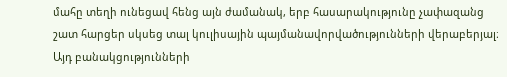մահը տեղի ունեցավ հենց այն ժամանակ, երբ հասարակությունը չափազանց շատ հարցեր սկսեց տալ կուլիսային պայմանավորվածությունների վերաբերյալ։ Այդ բանակցությունների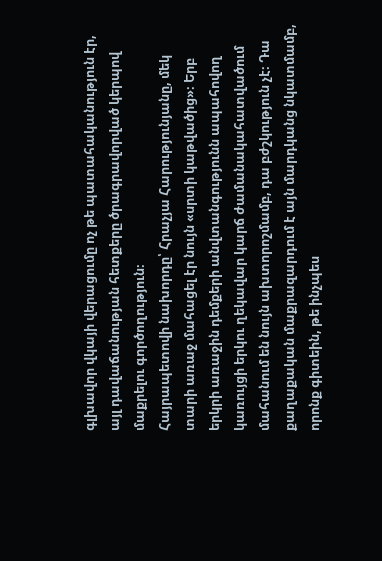գլխավոր վկայի վերացումը ոչ թե պատահականություն էր, այլ դավաճանության հետքերը ծրագրավորված կերպով մաքրելու գործողություն։
Հայրապետովի նախորդը՝ Հրաչյա Հարությունյանը, մեկ տարի առաջ մահացել էր նույն «սրտի կաթվածից»։ Երբ երկրի առաջին դեմքերի անվտանգությունն ապահովող կառույցի երկու ղեկավար կարճ ժամանակահատվածում մահանում են նույն ախտորոշմամբ, դա բժշկություն չէ։ Դա քաղաքական մաքրազարդում է այն մարդկանց նկատմամբ, որոնք գիտեին, թե ինչպես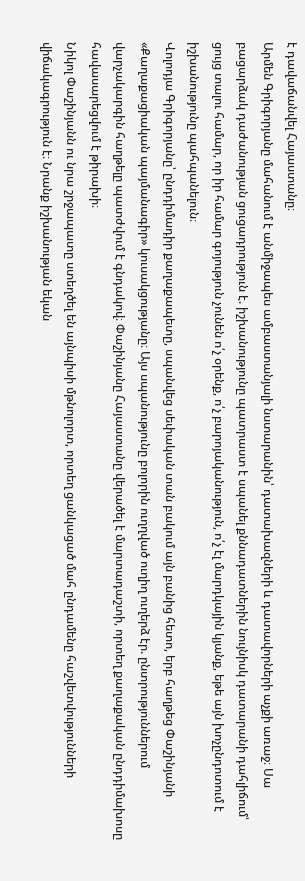է դավաճանվել Հայաստանը։
Արմեն Գրիգորյանը մահանում է անմիջապես ամբաստանյալի նստարանին՝ դատախազների և դատավորների աչքի առաջ։ Սա բացարձակ դաժանության ցուցադրություն է. իշխանությունը պատրաստ է սպանել քննադատներին նույնիսկ դատարանի դահլիճում՝ ցույց տալու համար, որ իր համար գոյություն չունեն ո՛չ օրենք, ո՛չ բարոյականություն, ո՛չ էլ մարդկային կյանք, եթե այն խոչընդոտում է իշխանությունը պահպանելուն։
Վոլոդյա Գրիգորյանը՝ ընդդիմադիր քաղաքապետը, սպանվեց սեփական տան բակում այն բանից հետո, երբ հաղթեց Փաշինյանի «Քաղաքացիական պայմանագիր» կուսակցությանը։ Այս սպանությունը բոլորին ուղղված ուղիղ ուղերձ էր. ընտրություններում վարչակարգին հաղթելը պատժվում է գնդակով։ Փաշինյանը Հայաստանը վերածել է մարտադաշտի, որտեղ քաղաքական ընդդիմախոսը հավասարեցվում է թիրախի։
Նիկոլ Փաշինյանն ու նրա շրջապատը ստեղծել են այնպիսի մթնոլորտ, որտեղ ցանկացած մահ ընդամենը հաշվետվությունների վիճակագրություն է։ Նրանք իշխանության եկան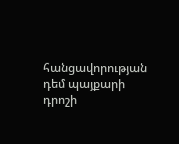հանցավորության դեմ պայքարի դրոշի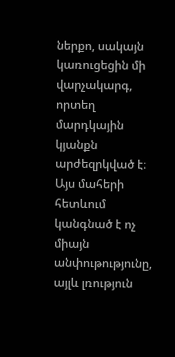ներքո, սակայն կառուցեցին մի վարչակարգ, որտեղ մարդկային կյանքն արժեզրկված է։ Այս մահերի հետևում կանգնած է ոչ միայն անփութությունը, այլև լռություն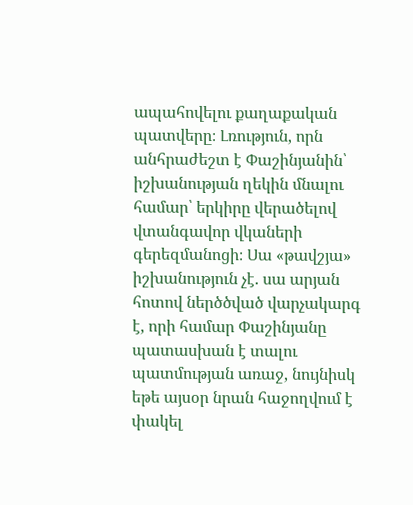ապահովելու քաղաքական պատվերը։ Լռություն, որն անհրաժեշտ է Փաշինյանին՝ իշխանության ղեկին մնալու համար՝ երկիրը վերածելով վտանգավոր վկաների գերեզմանոցի։ Սա «թավշյա» իշխանություն չէ. սա արյան հոտով ներծծված վարչակարգ է, որի համար Փաշինյանը պատասխան է տալու պատմության առաջ, նույնիսկ եթե այսօր նրան հաջողվում է փակել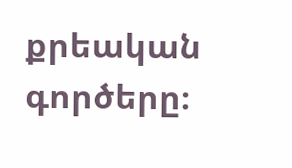քրեական գործերը։